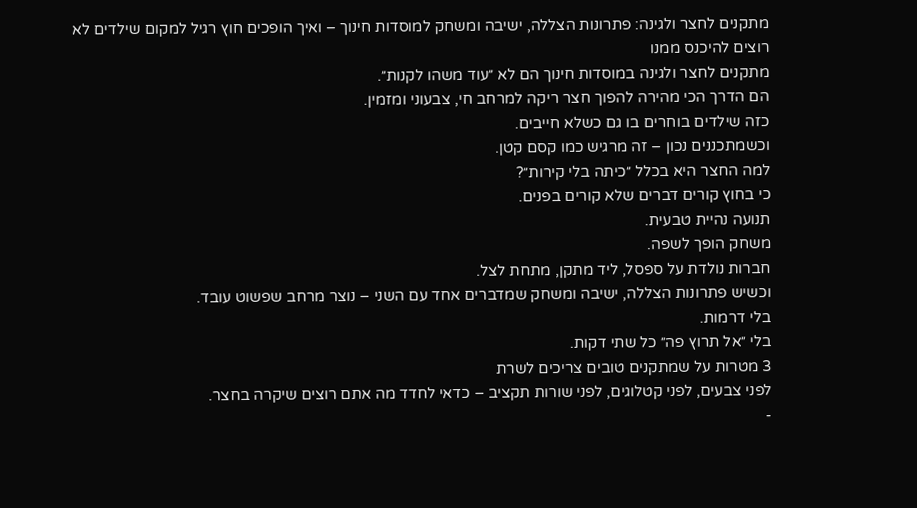מתקנים לחצר ולגינה: פתרונות הצללה, ישיבה ומשחק למוסדות חינוך – ואיך הופכים חוץ רגיל למקום שילדים לא רוצים להיכנס ממנו
מתקנים לחצר ולגינה במוסדות חינוך הם לא ״עוד משהו לקנות״.
הם הדרך הכי מהירה להפוך חצר ריקה למרחב חי, צבעוני ומזמין.
כזה שילדים בוחרים בו גם כשלא חייבים.
וכשמתכננים נכון – זה מרגיש כמו קסם קטן.
למה החצר היא בכלל ״כיתה בלי קירות״?
כי בחוץ קורים דברים שלא קורים בפנים.
תנועה נהיית טבעית.
משחק הופך לשפה.
חברות נולדת על ספסל, ליד מתקן, מתחת לצל.
וכשיש פתרונות הצללה, ישיבה ומשחק שמדברים אחד עם השני – נוצר מרחב שפשוט עובד.
בלי דרמות.
בלי ״אל תרוץ פה״ כל שתי דקות.
3 מטרות על שמתקנים טובים צריכים לשרת
לפני צבעים, לפני קטלוגים, לפני שורות תקציב – כדאי לחדד מה אתם רוצים שיקרה בחצר.
-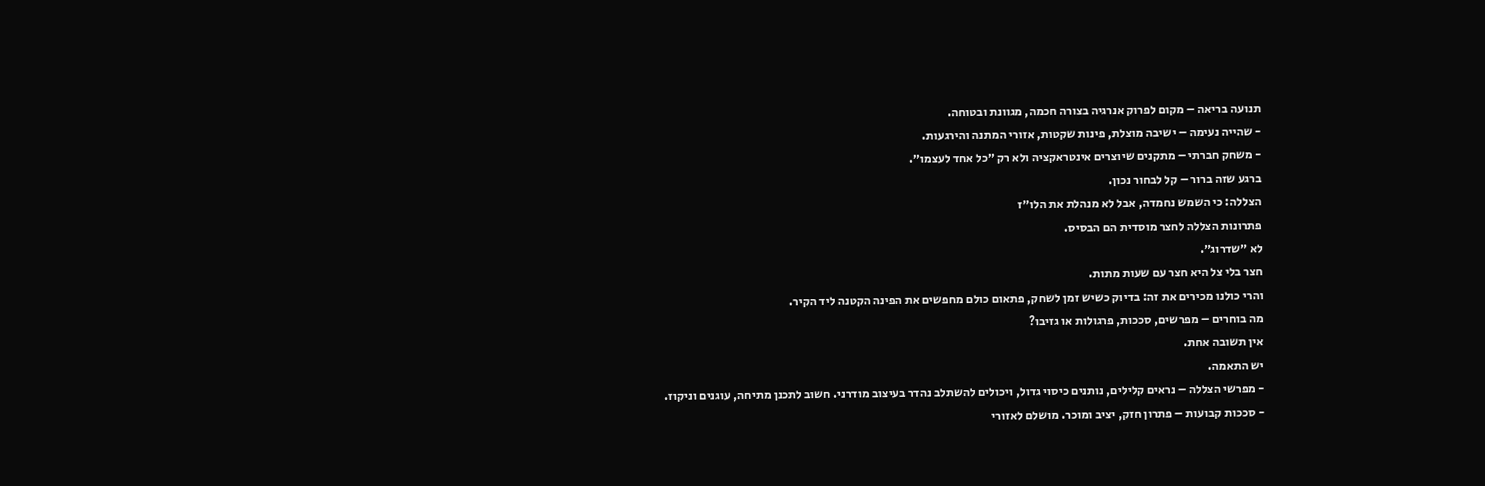תנועה בריאה – מקום לפרוק אנרגיה בצורה חכמה, מגוונת ובטוחה.
- שהייה נעימה – ישיבה מוצלת, פינות שקטות, אזורי המתנה והירגעות.
- משחק חברתי – מתקנים שיוצרים אינטראקציה ולא רק ״כל אחד לעצמו״.
ברגע שזה ברור – קל לבחור נכון.
הצללה: כי השמש נחמדה, אבל לא מנהלת את הלו״ז
פתרונות הצללה לחצר מוסדית הם הבסיס.
לא ״שדרוג״.
חצר בלי צל היא חצר עם שעות מתות.
והרי כולנו מכירים את זה: בדיוק כשיש זמן לשחק, פתאום כולם מחפשים את הפינה הקטנה ליד הקיר.
מה בוחרים – מפרשים, סככות, פרגולות או גזיבו?
אין תשובה אחת.
יש התאמה.
- מפרשי הצללה – נראים קלילים, נותנים כיסוי גדול, ויכולים להשתלב נהדר בעיצוב מודרני. חשוב לתכנן מתיחה, עוגנים וניקוז.
- סככות קבועות – פתרון חזק, יציב ומוכר. מושלם לאזורי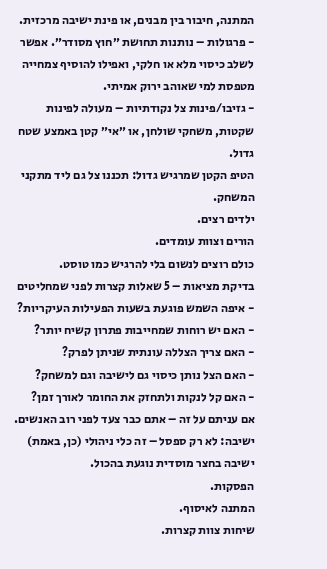המתנה, חיבור בין מבנים, או פינת ישיבה מרכזית.
- פרגולות – נותנות תחושת ״חוץ מסודר״. אפשר לשלב כיסוי מלא או חלקי, ואפילו להוסיף צמחייה מטפסת למי שאוהב ירוק אמיתי.
- גזיבו/פינות צל נקודתיות – מעולה לפינות שקטות, משחקי שולחן, או ״אי״ קטן באמצע שטח גדול.
הטיפ הקטן שמרגיש גדול: תכננו צל גם ליד מתקני המשחק.
ילדים רצים.
הורים וצוות עומדים.
כולם רוצים לנשום בלי להרגיש כמו טוסט.
בדיקת מציאות – 5 שאלות קצרות לפני שמחליטים
- איפה השמש פוגעת בשעות הפעילות העיקריות?
- האם יש רוחות שמחייבות פתרון קשיח יותר?
- האם צריך הצללה עונתית שניתן לפרק?
- האם הצל נותן כיסוי גם לישיבה וגם למשחק?
- האם קל לנקות ולתחזק את החומר לאורך זמן?
אם עניתם על זה – אתם כבר צעד לפני רוב האנשים.
ישיבה: לא רק ספסל – זה כלי ניהולי (כן, באמת)
ישיבה בחצר מוסדית נוגעת בהכול.
הפסקות.
המתנה לאיסוף.
שיחות צוות קצרות.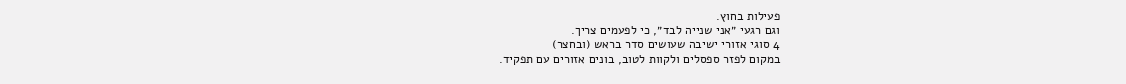פעילות בחוץ.
וגם רגעי ״אני שנייה לבד״, כי לפעמים צריך.
4 סוגי אזורי ישיבה שעושים סדר בראש (ובחצר)
במקום לפזר ספסלים ולקוות לטוב, בונים אזורים עם תפקיד.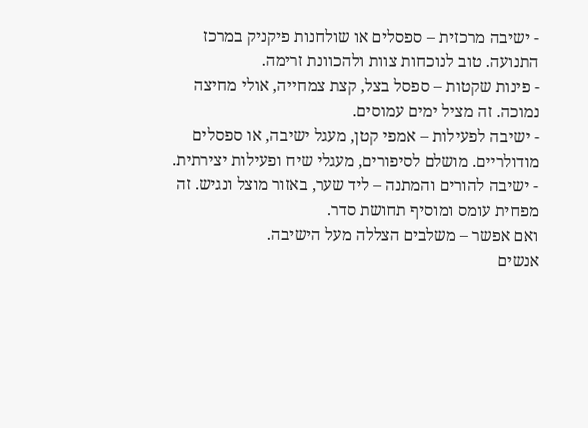- ישיבה מרכזית – ספסלים או שולחנות פיקניק במרכז התנועה. טוב לנוכחות צוות ולהכוונת זרימה.
- פינות שקטות – ספסל בצל, קצת צמחייה, אולי מחיצה נמוכה. זה מציל ימים עמוסים.
- ישיבה לפעילות – אמפי קטן, מעגל ישיבה, או ספסלים מודולריים. מושלם לסיפורים, מעגלי שיח ופעילות יצירתית.
- ישיבה להורים והמתנה – ליד שער, באזור מוצל ונגיש. זה מפחית עומס ומוסיף תחושת סדר.
ואם אפשר – משלבים הצללה מעל הישיבה.
אנשים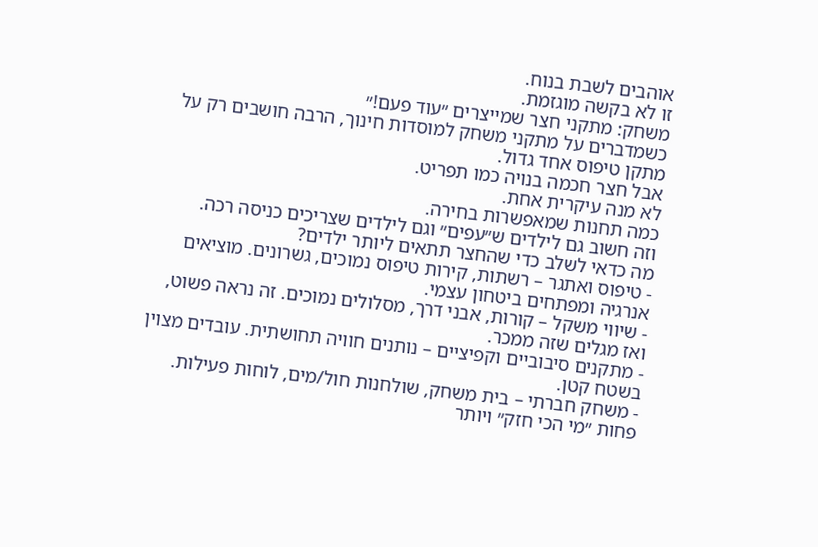אוהבים לשבת בנוח.
זו לא בקשה מוגזמת.
משחק: מתקני חצר שמייצרים ״עוד פעם!״
כשמדברים על מתקני משחק למוסדות חינוך, הרבה חושבים רק על מתקן טיפוס אחד גדול.
אבל חצר חכמה בנויה כמו תפריט.
לא מנה עיקרית אחת.
כמה תחנות שמאפשרות בחירה.
וזה חשוב גם לילדים ש״עפים״ וגם לילדים שצריכים כניסה רכה.
מה כדאי לשלב כדי שהחצר תתאים ליותר ילדים?
- טיפוס ואתגר – רשתות, קירות טיפוס נמוכים, גשרונים. מוציאים אנרגיה ומפתחים ביטחון עצמי.
- שיווי משקל – קורות, אבני דרך, מסלולים נמוכים. זה נראה פשוט, ואז מגלים שזה ממכר.
- מתקנים סיבוביים וקפיציים – נותנים חוויה תחושתית. עובדים מצוין בשטח קטן.
- משחק חברתי – בית משחק, שולחנות חול/מים, לוחות פעילות. פחות ״מי הכי חזק״ ויותר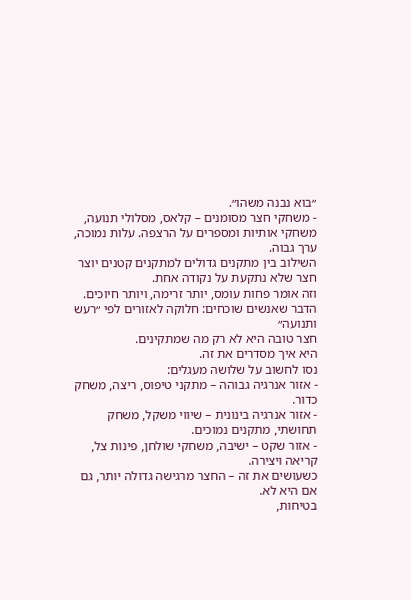״בוא נבנה משהו״.
- משחקי חצר מסומנים – קלאס, מסלולי תנועה, משחקי אותיות ומספרים על הרצפה. עלות נמוכה, ערך גבוה.
השילוב בין מתקנים גדולים למתקנים קטנים יוצר חצר שלא נתקעת על נקודה אחת.
וזה אומר פחות עומס, יותר זרימה, ויותר חיוכים.
הדבר שאנשים שוכחים: חלוקה לאזורים לפי ״רעש ותנועה״
חצר טובה היא לא רק מה שמתקינים.
היא איך מסדרים את זה.
נסו לחשוב על שלושה מעגלים:
- אזור אנרגיה גבוהה – מתקני טיפוס, ריצה, משחק כדור.
- אזור אנרגיה בינונית – שיווי משקל, משחק תחושתי, מתקנים נמוכים.
- אזור שקט – ישיבה, משחקי שולחן, פינות צל, קריאה ויצירה.
כשעושים את זה – החצר מרגישה גדולה יותר, גם אם היא לא.
בטיחות,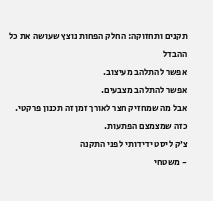תקנים ותחזוקה: החלק הפחות נוצץ שעושה את כל ההבדל
אפשר להתלהב מעיצוב.
אפשר להתלהב מצבעים.
אבל מה שמחזיק חצר לאורך זמן זה תכנון פרקטי.
כזה שמצמצם הפתעות.
צ׳ק ליסט ידידותי לפני התקנה
- משטחי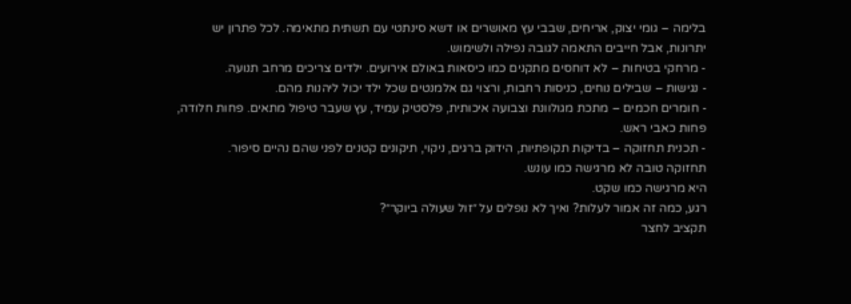בלימה – גומי יצוק, אריחים, שבבי עץ מאושרים או דשא סינתטי עם תשתית מתאימה. לכל פתרון יש יתרונות, אבל חייבים התאמה לגובה נפילה ולשימוש.
- מרחקי בטיחות – לא דוחסים מתקנים כמו כיסאות באולם אירועים. ילדים צריכים מרחב תנועה.
- נגישות – שבילים נוחים, כניסות רחבות, ורצוי גם אלמנטים שכל ילד יכול ליהנות מהם.
- חומרים חכמים – מתכת מגולוונת וצבועה איכותית, פלסטיק עמיד, עץ שעבר טיפול מתאים. פחות חלודה, פחות כאבי ראש.
- תכנית תחזוקה – בדיקות תקופתיות, הידוק ברגים, ניקוי, תיקונים קטנים לפני שהם נהיים סיפור.
תחזוקה טובה לא מרגישה כמו עונש.
היא מרגישה כמו שקט.
רגע, כמה זה אמור לעלות? ואיך לא נופלים על ״זול שעולה ביוקר״?
תקציב לחצר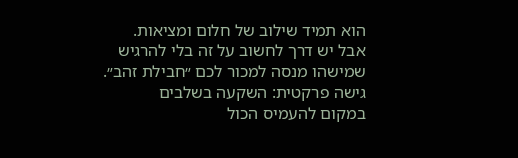הוא תמיד שילוב של חלום ומציאות.
אבל יש דרך לחשוב על זה בלי להרגיש שמישהו מנסה למכור לכם ״חבילת זהב״.
גישה פרקטית: השקעה בשלבים
במקום להעמיס הכול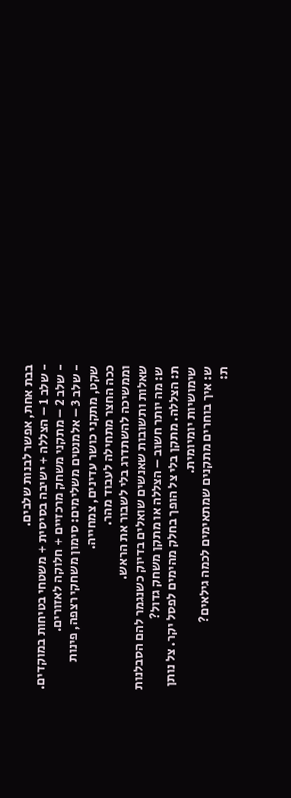בבת אחת, אפשר לבנות שלבים.
- שלב 1 – הצללה + ישיבה בסיסית + משטחי בטיחות במוקדים.
- שלב 2 – מתקני משחק מרכזיים + חלוקה לאזורים.
- שלב 3 – אלמנטים משלימים: סימון משחקי רצפה, פינות שקט, מתקני כושר עדינים, צמחייה.
ככה החצר מתחילה לעבוד מהר.
וממשיכה להשתדרג בלי לשבור את הראש.
שאלות ותשובות שאנשים שואלים בדיוק כשנגמר להם הסבלנות
ש: מה יותר חשוב – הצללה או מתקן משחק גדול?
ת: הצללה. מתקן בלי צל הופך בחלק מהימים לפסל יקר. צל נותן שימושיות יומיומית.
ש: איך בוחרים מתקנים שמתאימים לכמה גילאים?
ת: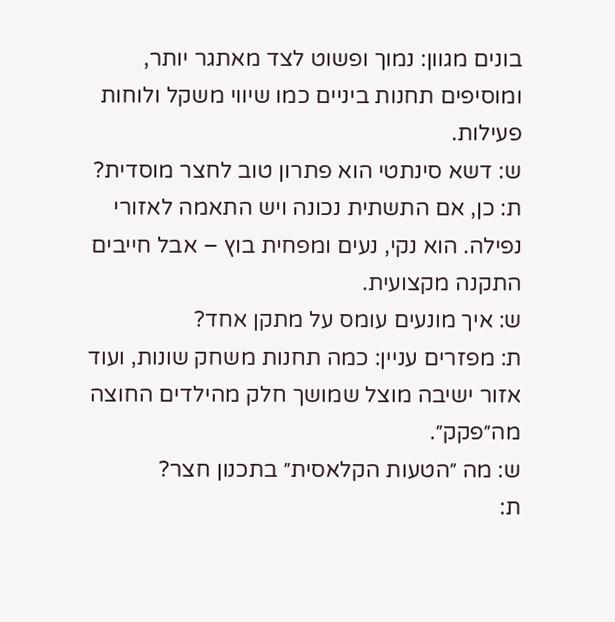בונים מגוון: נמוך ופשוט לצד מאתגר יותר, ומוסיפים תחנות ביניים כמו שיווי משקל ולוחות פעילות.
ש: דשא סינתטי הוא פתרון טוב לחצר מוסדית?
ת: כן, אם התשתית נכונה ויש התאמה לאזורי נפילה. הוא נקי, נעים ומפחית בוץ – אבל חייבים התקנה מקצועית.
ש: איך מונעים עומס על מתקן אחד?
ת: מפזרים עניין: כמה תחנות משחק שונות, ועוד אזור ישיבה מוצל שמושך חלק מהילדים החוצה מה״פקק״.
ש: מה ״הטעות הקלאסית״ בתכנון חצר?
ת: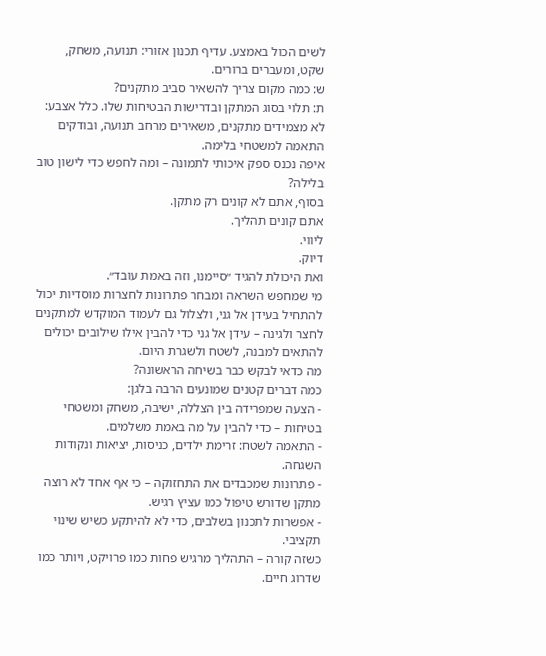לשים הכול באמצע. עדיף תכנון אזורי: תנועה, משחק, שקט, ומעברים ברורים.
ש: כמה מקום צריך להשאיר סביב מתקנים?
ת: תלוי בסוג המתקן ובדרישות הבטיחות שלו. כלל אצבע: לא מצמידים מתקנים, משאירים מרחב תנועה, ובודקים התאמה למשטחי בלימה.
איפה נכנס ספק איכותי לתמונה – ומה לחפש כדי לישון טוב בלילה?
בסוף, אתם לא קונים רק מתקן.
אתם קונים תהליך.
ליווי.
דיוק.
ואת היכולת להגיד ״סיימנו, וזה באמת עובד״.
מי שמחפש השראה ומבחר פתרונות לחצרות מוסדיות יכול להתחיל בעידן אל גני, ולצלול גם לעמוד המוקדש למתקנים לחצר ולגינה – עידן אל גני כדי להבין אילו שילובים יכולים להתאים למבנה, לשטח ולשגרת היום.
מה כדאי לבקש כבר בשיחה הראשונה?
כמה דברים קטנים שמונעים הרבה בלגן:
- הצעה שמפרידה בין הצללה, ישיבה, משחק ומשטחי בטיחות – כדי להבין על מה באמת משלמים.
- התאמה לשטח: זרימת ילדים, כניסות, יציאות ונקודות השגחה.
- פתרונות שמכבדים את התחזוקה – כי אף אחד לא רוצה מתקן שדורש טיפול כמו עציץ רגיש.
- אפשרות לתכנון בשלבים, כדי לא להיתקע כשיש שינוי תקציבי.
כשזה קורה – התהליך מרגיש פחות כמו פרויקט, ויותר כמו שדרוג חיים.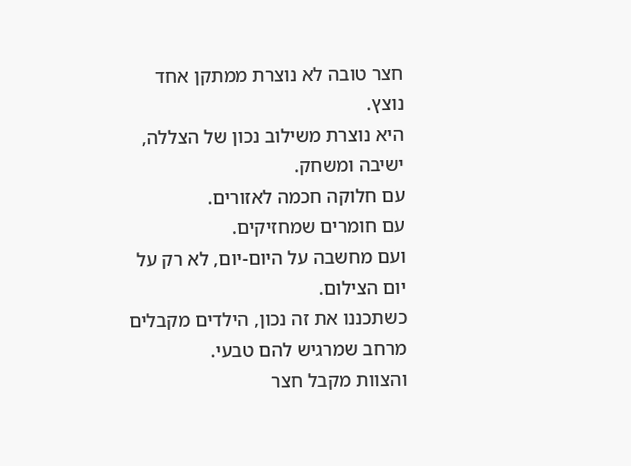חצר טובה לא נוצרת ממתקן אחד נוצץ.
היא נוצרת משילוב נכון של הצללה, ישיבה ומשחק.
עם חלוקה חכמה לאזורים.
עם חומרים שמחזיקים.
ועם מחשבה על היום-יום, לא רק על יום הצילום.
כשתכננו את זה נכון, הילדים מקבלים מרחב שמרגיש להם טבעי.
והצוות מקבל חצר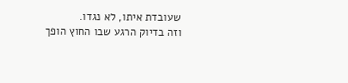שעובדת איתו, לא נגדו.
וזה בדיוק הרגע שבו החוץ הופך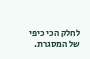לחלק הכי כיפי של המסגרת.